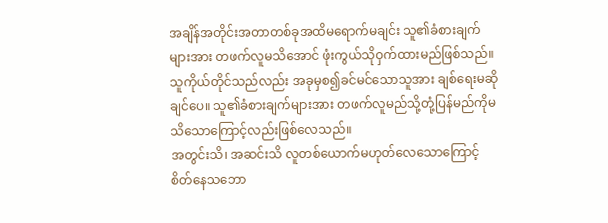အချိန်အတိုင်းအတာတစ်ခုအထိမရောက်မချင်း သူ၏ခံစားချက်များအား တဖက်လူမသိအောင် ဖုံးကွယ်သိုဝှက်ထားမည်ဖြစ်သည်။ သူကိုယ်တိုင်သည်လည်း အခုမှစ၍ခင်မင်သောသူအား ချစ်ရေးမဆိုချင်ပေ။ သူ၏ခံစားချက်များအား တဖက်လူမည်သို့တုံ့ပြန်မည်ကိုမသိသောကြောင့်လည်းဖြစ်လေသည်။
အတွင်းသိ၊ အဆင်းသိ လူတစ်ယောက်မဟုတ်လေသောကြောင့် စိတ်နေသဘော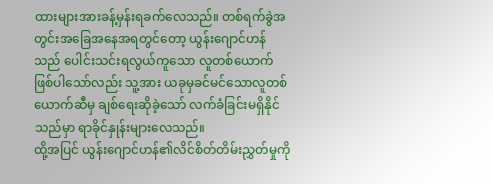ထားများအားခန့်မှန်းရခက်လေသည်။ တစ်ရက်ခွဲအတွင်းအခြေအနေအရတွင်တော့ ယွန်းဂျောင်ဟန်သည် ပေါင်းသင်းရလွယ်ကူသော လူတစ်ယောက်ဖြစ်ပါသော်လည်း သူ့အား ယခုမှခင်မင်သောလူတစ်ယောက်ဆီမှ ချစ်ရေးဆိုခဲ့သော် လက်ခံခြင်းမရှိနိုင်သည်မှာ ရာခိုင်နှုန်းများလေသည်။
ထို့အပြင် ယွန်းဂျောင်ဟန်၏လိင်စိတ်တိမ်းညွှတ်မှုကို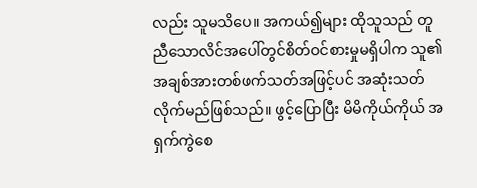လည်း သူမသိပေ။ အကယ်၍များ ထိုသူသည် တူညီသောလိင်အပေါ်တွင်စိတ်ဝင်စားမှုမရှိပါက သူ၏အချစ်အားတစ်ဖက်သတ်အဖြင့်ပင် အဆုံးသတ်လိုက်မည်ဖြစ်သည်။ ဖွင့်ပြောပြီး မိမိကိုယ်ကိုယ် အရှက်ကွဲစေ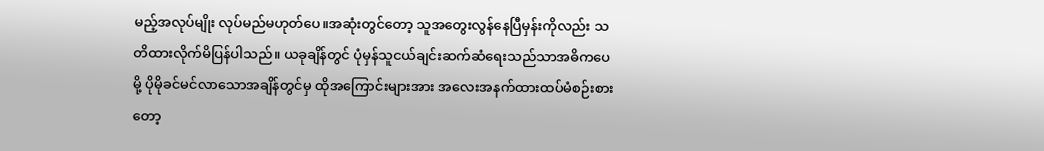မည့်အလုပ်မျိုး လုပ်မည်မဟုတ်ပေ။အဆုံးတွင်တော့ သူအတွေးလွန်နေပြီမှန်းကိုလည်း သတိထားလိုက်မိပြန်ပါသည်။ ယခုချိန်တွင် ပုံမှန်သူငယ်ချင်းဆက်ဆံရေးသည်သာအဓိကပေမို့ ပိုမိုခင်မင်လာသောအချိန်တွင်မှ ထိုအကြောင်းများအား အလေးအနက်ထားထပ်မံစဉ်းစားတော့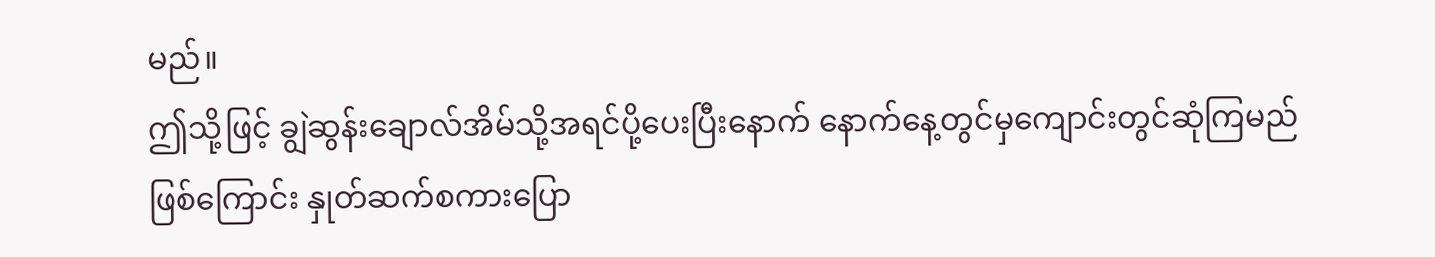မည်။
ဤသို့ဖြင့် ချွဲဆွန်းချောလ်အိမ်သို့အရင်ပို့ပေးပြီးနောက် နောက်နေ့တွင်မှကျောင်းတွင်ဆုံကြမည်ဖြစ်ကြောင်း နှုတ်ဆက်စကားပြော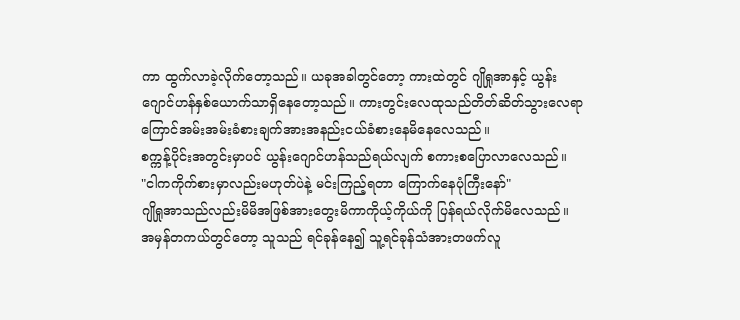ကာ ထွက်လာခဲ့လိုက်တော့သည်။ ယခုအခါတွင်တော့ ကားထဲတွင် ဂျိုရှုအာနှင့် ယွန်းဂျောင်ဟန်နှစ်ယောက်သာရှိနေတော့သည်။ ကားတွင်းလေထုသည်တိတ်ဆိတ်သွားလေရာ ကြောင်အမ်းအမ်းခံစားချက်အားအနည်းငယ်ခံစားနေမိနေလေသည်။
စက္ကန့်ပိုင်းအတွင်းမှာပင် ယွန်းဂျောင်ဟန်သည်ရယ်လျက် စကားစပြောလာလေသည်။
"ငါကကိုက်စားမှာလည်းမဟုတ်ပဲနဲ့ မင်းကြည့်ရတာ ကြောက်နေပုံကြီးနော်"
ဂျိုရှုအာသည်လည်းမိမိအဖြစ်အားတွေးမိကာကိုယ့်ကိုယ်ကို ပြန်ရယ်လိုက်မိလေသည်။ အမှန်တကယ်တွင်တော့ သူသည် ရင်ခုန်နေ၍ သူ့ရင်ခုန်သံအားတဖက်လူ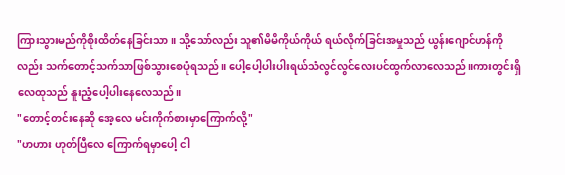ကြားသွားမည်ကိုစိုးထိတ်နေခြင်းသာ။ သို့သော်လည်း သူ၏မိမိကိုယ်ကိုယ် ရယ်လိုက်ခြင်းအမှုသည် ယွန်းဂျောင်ဟန်ကိုလည်း သက်တောင့်သက်သာဖြစ်သွားစေပုံရသည်။ ပေါ့ပေါ့ပါးပါးရယ်သံလွင်လွင်လေးပင်ထွက်လာလေသည်။ကားတွင်းရှိလေထုသည် နူးညံ့ပေါ့ပါးနေလေသည်။
"တောင့်တင်းနေဆို အေ့လေ မင်းကိုက်စားမှာကြောက်လို့"
"ဟဟား ဟုတ်ပြီလေ ကြောက်ရမှာပေါ့ ငါ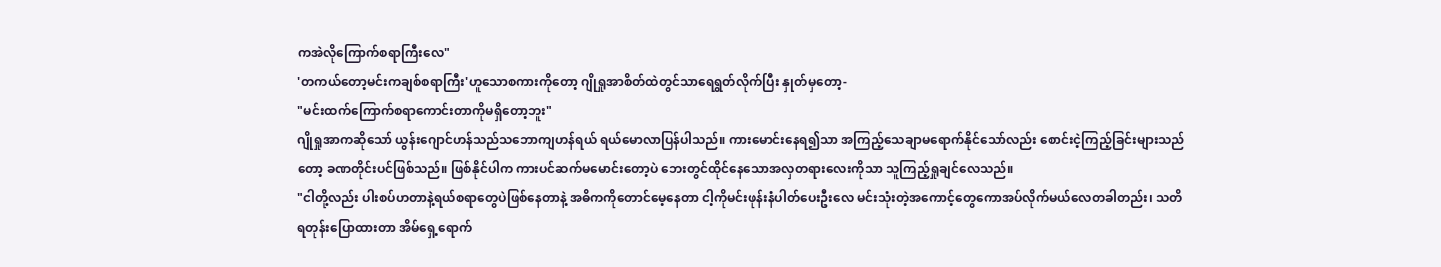ကအဲလိုကြောက်စရာကြီးလေ"
'တကယ်တော့မင်းကချစ်စရာကြီး'ဟူသောစကားကိုတော့ ဂျိုရှုအာစိတ်ထဲတွင်သာရေရွတ်လိုက်ပြီး နှုတ်မှတော့-
"မင်းထက်ကြောက်စရာကောင်းတာကိုမရှိတော့ဘူး"
ဂျိုရှုအာကဆိုသော် ယွန်းဂျောင်ဟန်သည်သဘောကျဟန်ရယ် ရယ်မောလာပြန်ပါသည်။ ကားမောင်းနေရ၍သာ အကြည့်သေချာမရောက်နိုင်သော်လည်း စောင်းငဲ့ကြည့်ခြင်းများသည်တော့ ခဏတိုင်းပင်ဖြစ်သည်။ ဖြစ်နိုင်ပါက ကားပင်ဆက်မမောင်းတော့ပဲ ဘေးတွင်ထိုင်နေသောအလှတရားလေးကိုသာ သူကြည့်ရှုချင်လေသည်။
"ငါတို့လည်း ပါးစပ်ဟတာနဲ့ရယ်စရာတွေပဲဖြစ်နေတာနဲ့ အဓိကကိုတောင်မေ့နေတာ ငါ့ကိုမင်းဖုန်းနံပါတ်ပေးဦးလေ မင်းသုံးတဲ့အကောင့်တွေကောအပ်လိုက်မယ်လေတခါတည်း၊ သတိရတုန်းပြောထားတာ အိမ်ရှေ့ရောက်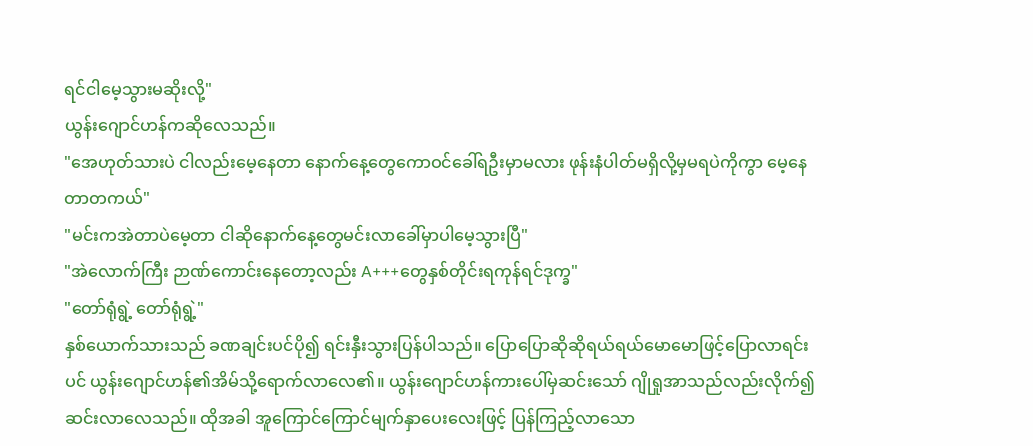ရင်ငါမေ့သွားမဆိုးလို့"
ယွန်းဂျောင်ဟန်ကဆိုလေသည်။
"အေဟုတ်သားပဲ ငါလည်းမေ့နေတာ နောက်နေ့တွေကောဝင်ခေါ်ရဦးမှာမလား ဖုန်းနံပါတ်မရှိလို့မှမရပဲကိုကွာ မေ့နေတာတကယ်"
"မင်းကအဲတာပဲမေ့တာ ငါဆိုနောက်နေ့တွေမင်းလာခေါ်မှာပါမေ့သွားပြီ"
"အဲလောက်ကြီး ဉာဏ်ကောင်းနေတော့လည်း A+++တွေနှစ်တိုင်းရကုန်ရင်ဒုက္ခ"
"တော်ရုံရွဲ့ တော်ရုံရွဲ့"
နှစ်ယောက်သားသည် ခဏချင်းပင်ပို၍ ရင်းနှီးသွားပြန်ပါသည်။ ပြောပြောဆိုဆိုရယ်ရယ်မောမောဖြင့်ပြောလာရင်းပင် ယွန်းဂျောင်ဟန်၏အိမ်သို့ရောက်လာလေ၏။ ယွန်းဂျောင်ဟန်ကားပေါ်မှဆင်းသော် ဂျိုရှုအာသည်လည်းလိုက်၍ဆင်းလာလေသည်။ ထိုအခါ အူကြောင်ကြောင်မျက်နှာပေးလေးဖြင့် ပြန်ကြည့်လာသော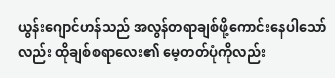ယွန်းဂျောင်ဟန်သည် အလွန်တရာချစ်ဖို့ကောင်းနေပါသော်လည်း ထိုချစ်စရာလေး၏ မေ့တတ်ပုံကိုလည်း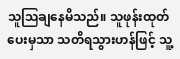သူဩချနေမိသည်။ သူဖုန်းထုတ်ပေးမှသာ သတိရသွားဟန်ဖြင့် သူ့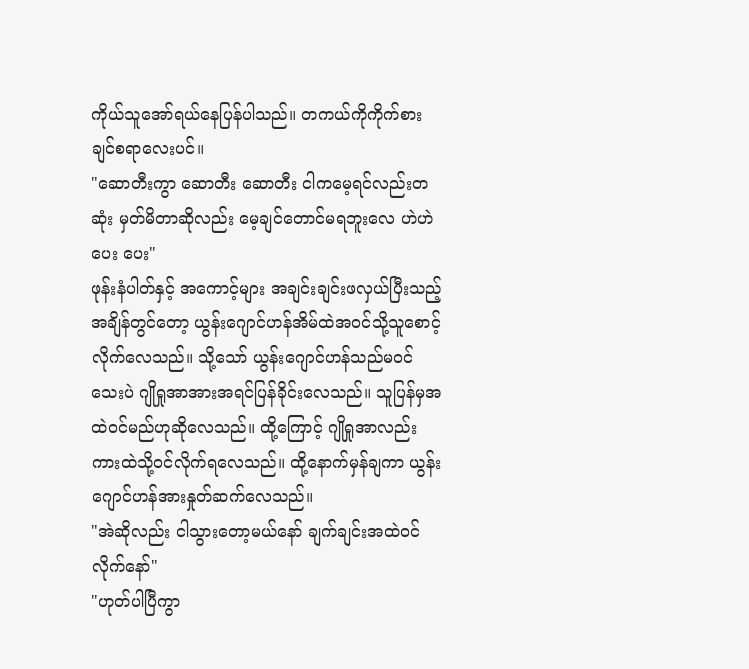ကိုယ်သူအော်ရယ်နေပြန်ပါသည်။ တကယ်ကိုကိုက်စားချင်စရာလေးပင်။
"ဆောတီးကွာ ဆောတီး ဆောတီး ငါကမေ့ရင်လည်းတဆုံး မှတ်မိတာဆိုလည်း မေ့ချင်တောင်မရဘူးလေ ဟဲဟဲ ပေး ပေး"
ဖုန်းနံပါတ်နှင့် အကောင့်များ အချင်းချင်းဖလှယ်ပြီးသည့်အချိန်တွင်တော့ ယွန်းဂျောင်ဟန်အိမ်ထဲအဝင်သို့သူစောင့်လိုက်လေသည်။ သို့သော် ယွန်းဂျောင်ဟန်သည်မဝင်သေးပဲ ဂျိုရှုအာအားအရင်ပြန်ခိုင်းလေသည်။ သူပြန်မှအထဲဝင်မည်ဟုဆိုလေသည်။ ထို့ကြောင့် ဂျိုရှုအာလည်း ကားထဲသို့ဝင်လိုက်ရလေသည်။ ထို့နောက်မှန်ချကာ ယွန်းဂျောင်ဟန်အားနှုတ်ဆက်လေသည်။
"အဲဆိုလည်း ငါသွားတော့မယ်နော် ချက်ချင်းအထဲဝင်လိုက်နော်"
"ဟုတ်ပါပြီကွာ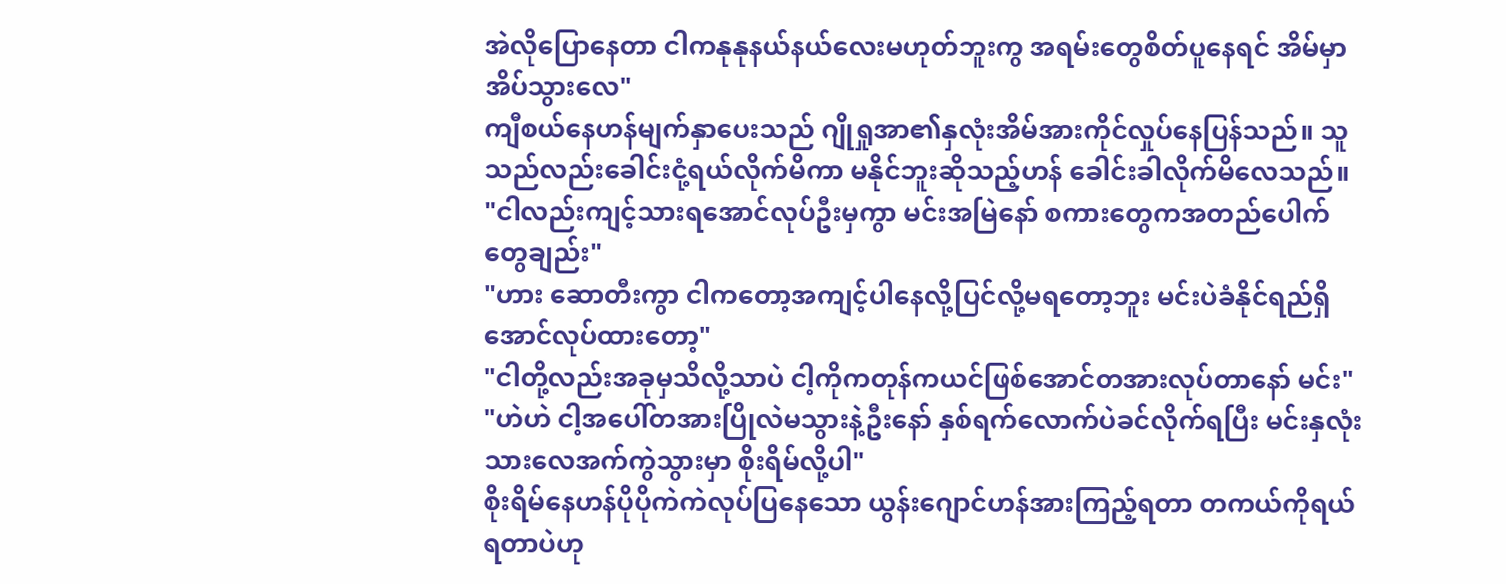အဲလိုပြောနေတာ ငါကနုနုနယ်နယ်လေးမဟုတ်ဘူးကွ အရမ်းတွေစိတ်ပူနေရင် အိမ်မှာအိပ်သွားလေ"
ကျီစယ်နေဟန်မျက်နှာပေးသည် ဂျိုရှုအာ၏နှလုံးအိမ်အားကိုင်လှုပ်နေပြန်သည်။ သူသည်လည်းခေါင်းငုံ့ရယ်လိုက်မိကာ မနိုင်ဘူးဆိုသည့်ဟန် ခေါင်းခါလိုက်မိလေသည်။
"ငါလည်းကျင့်သားရအောင်လုပ်ဦးမှကွာ မင်းအမြဲနော် စကားတွေကအတည်ပေါက်တွေချည်း"
"ဟား ဆောတီးကွာ ငါကတော့အကျင့်ပါနေလို့ပြင်လို့မရတော့ဘူး မင်းပဲခံနိုင်ရည်ရှိအောင်လုပ်ထားတော့"
"ငါတို့လည်းအခုမှသိလို့သာပဲ ငါ့ကိုကတုန်ကယင်ဖြစ်အောင်တအားလုပ်တာနော် မင်း"
"ဟဲဟဲ ငါ့အပေါ်တအားပြိုလဲမသွားနဲ့ဦးနော် နှစ်ရက်လောက်ပဲခင်လိုက်ရပြီး မင်းနှလုံးသားလေအက်ကွဲသွားမှာ စိုးရိမ်လို့ပါ"
စိုးရိမ်နေဟန်ပိုပိုကဲကဲလုပ်ပြနေသော ယွန်းဂျောင်ဟန်အားကြည့်ရတာ တကယ်ကိုရယ်ရတာပဲဟု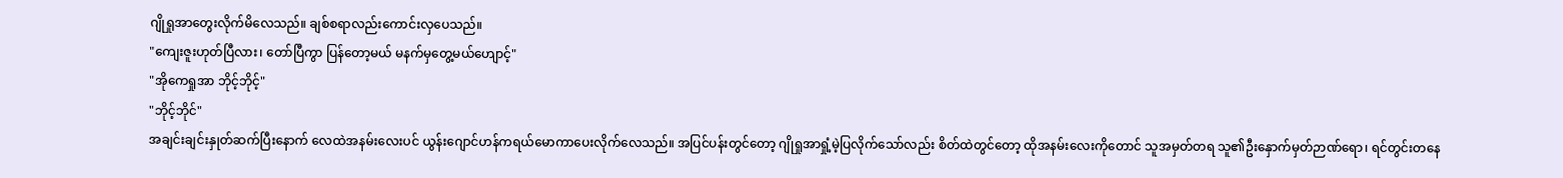ဂျိုရှုအာတွေးလိုက်မိလေသည်။ ချစ်စရာလည်းကောင်းလှပေသည်။
"ကျေးဇူးဟုတ်ပြီလား၊ တော်ပြီကွာ ပြန်တော့မယ် မနက်မှတွေ့မယ်ဟျောင့်"
"အိုကေရှုအာ ဘိုင့်ဘိုင့်"
"ဘိုင့်ဘိုင်"
အချင်းချင်းနှုတ်ဆက်ပြီးနောက် လေထဲအနမ်းလေးပင် ယွန်းဂျောင်ဟန်ကရယ်မောကာပေးလိုက်လေသည်။ အပြင်ပန်းတွင်တော့ ဂျိုရှုအာရှုံ့မဲ့ပြလိုက်သော်လည်း စိတ်ထဲတွင်တော့ ထိုအနမ်းလေးကိုတောင် သူအမှတ်တရ သူ၏ဦးနှောက်မှတ်ဉာဏ်ရော၊ ရင်တွင်းတနေ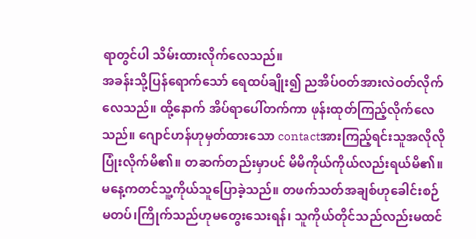ရာတွင်ပါ သိမ်းထားလိုက်လေသည်။
အခန်းသို့ပြန်ရောက်သော် ရေထပ်ချိုး၍ ညအိပ်ဝတ်အားလဲဝတ်လိုက်လေသည်။ ထို့နောက် အိပ်ရာပေါ်တက်ကာ ဖုန်းထုတ်ကြည့်လိုက်လေသည်။ ဂျောင်ဟန်ဟုမှတ်ထားသော contactအားကြည့်ရင်းသူအလိုလိုပြုံးလိုက်မိ၏။ တဆက်တည်းမှာပင် မိမိကိုယ်ကိုယ်လည်းရယ်မိ၏။မနေ့ကတင်သူ့ကိုယ်သူပြောခဲ့သည်။ တဖက်သတ်အချစ်ဟုခေါင်းစဉ်မတပ်၊ကြိုက်သည်ဟုမတွေးသေးရန်၊ သူကိုယ်တိုင်သည်လည်းမထင်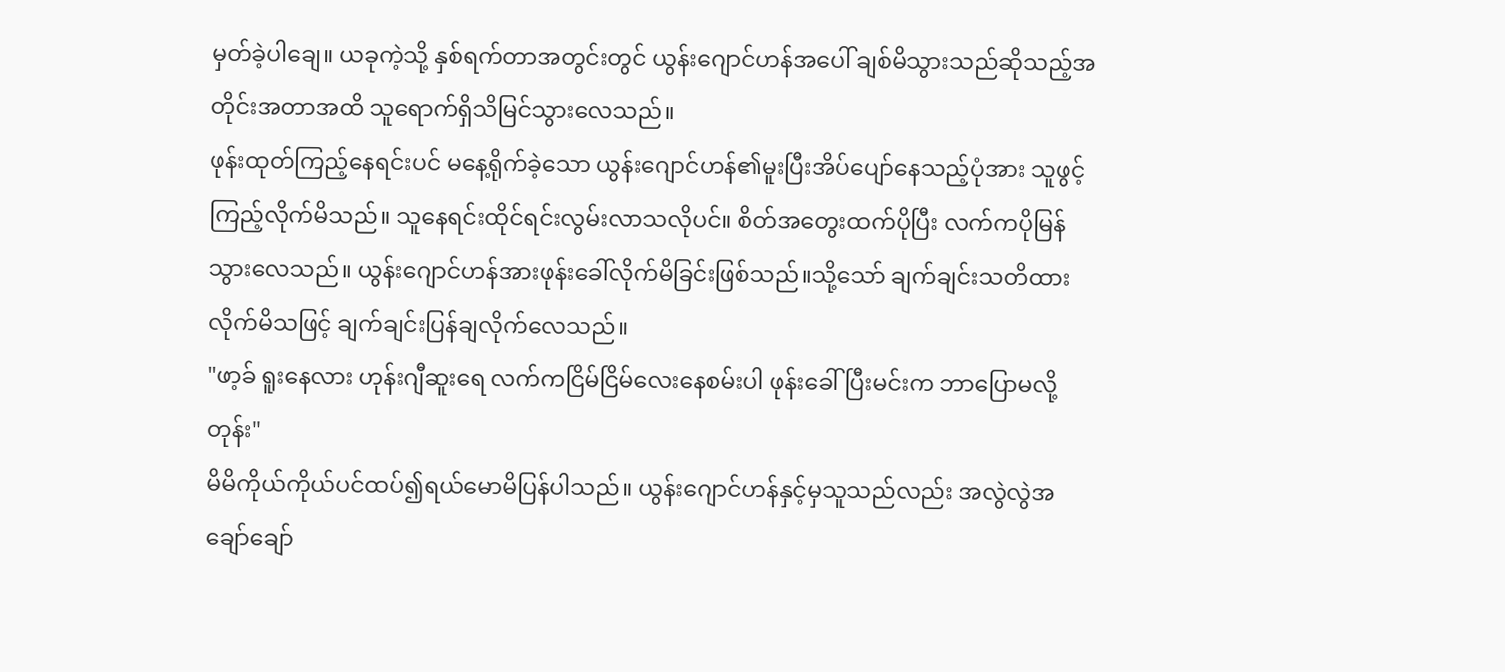မှတ်ခဲ့ပါချေ။ ယခုကဲ့သို့ နှစ်ရက်တာအတွင်းတွင် ယွန်းဂျောင်ဟန်အပေါ် ချစ်မိသွားသည်ဆိုသည့်အတိုင်းအတာအထိ သူရောက်ရှိသိမြင်သွားလေသည်။
ဖုန်းထုတ်ကြည့်နေရင်းပင် မနေ့ရိုက်ခဲ့သော ယွန်းဂျောင်ဟန်၏မူးပြီးအိပ်ပျော်နေသည့်ပုံအား သူဖွင့်ကြည့်လိုက်မိသည်။ သူနေရင်းထိုင်ရင်းလွမ်းလာသလိုပင်။ စိတ်အတွေးထက်ပိုပြီး လက်ကပိုမြန်သွားလေသည်။ ယွန်းဂျောင်ဟန်အားဖုန်းခေါ်လိုက်မိခြင်းဖြစ်သည်။သို့သော် ချက်ချင်းသတိထားလိုက်မိသဖြင့် ချက်ချင်းပြန်ချလိုက်လေသည်။
"ဖာ့ခ် ရူးနေလား ဟုန်းဂျီဆူးရေ လက်ကငြိမ်ငြိမ်လေးနေစမ်းပါ ဖုန်းခေါ်ပြီးမင်းက ဘာပြောမလို့တုန်း"
မိမိကိုယ်ကိုယ်ပင်ထပ်၍ရယ်မောမိပြန်ပါသည်။ ယွန်းဂျောင်ဟန်နှင့်မှသူသည်လည်း အလွဲလွဲအချော်ချော်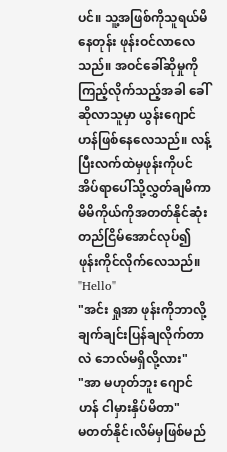ပင်။ သူ့အဖြစ်ကိုသူရယ်မိနေတုန်း ဖုန်းဝင်လာလေသည်။ အဝင်ခေါ်ဆိုမှုကိုကြည့်လိုက်သည့်အခါ ခေါ်ဆိုလာသူမှာ ယွန်းဂျောင်ဟန်ဖြစ်နေလေသည်။ လန့်ပြီးလက်ထဲမှဖုန်းကိုပင်အိပ်ရာပေါ်သို့လွှတ်ချမိကာ မိမိကိုယ်ကိုအတတ်နိုင်ဆုံး တည်ငြိမ်အောင်လုပ်၍ ဖုန်းကိုင်လိုက်လေသည်။
"Hello"
"အင်း ရှုအာ ဖုန်းကိုဘာလို့ချက်ချင်းပြန်ချလိုက်တာလဲ ဘေလ်မရှိလို့လား"
"အာ မဟုတ်ဘူး ဂျောင်ဟန် ငါမှားနှိပ်မိတာ"
မတတ်နိုင်၊လိမ်မှဖြစ်မည်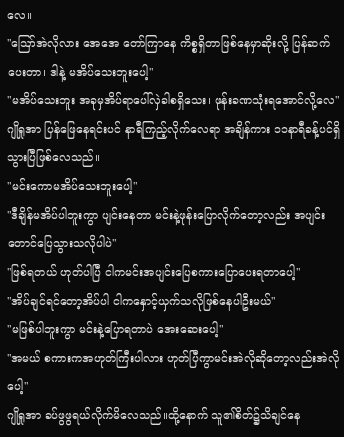လေ။
"ဪအဲလိုလား အေအေ တော်ကြာနေ ကိစ္စရှိတာဖြစ်နေမှာဆိုးလို့ ပြန်ဆက်ပေးတာ၊ ဒါနဲ့ မအိပ်သေးဘူးပေါ့"
"မအိပ်သေးဘူး အခုမှအိပ်ရာပေါ်လှဲခါစရှိသေး၊ ဖုန်းခဏသုံးရအောင်လို့လေ"
ဂျိုရှုအာ ပြန်ဖြေနေရင်းပင် နာရီကြည့်လိုက်လေရာ အချိန်ကား ၁၁နာရီခန့်ပင်ရှိသွားပြီဖြစ်လေသည်။
"မင်းကောမအိပ်သေးဘူးပေါ့"
"ဒီချိန်မအိပ်ပါဘူးကွာ ပျင်းနေတာ မင်းနဲ့ဖုန်းပြောလိုက်တော့လည်း အပျင်းတောင်ပြေသွားသလိုပါပဲ"
"ဖြစ်ရတယ် ဟုတ်ပါပြီ ငါကမင်းအပျင်းပြေစကားပြောပေးရတာပေါ့"
"အိပ်ချင်ရင်တော့အိပ်ပါ ငါကနှောင့်ယှက်သလိုဖြစ်နေပါဦးမယ်"
"မဖြစ်ပါဘူးကွာ မင်းနဲ့ပြောရတာပဲ အေးဆေးပေါ့"
"အမယ် စကားကအဟုတ်ကြီးပါလား ဟုတ်ပြီကွာမင်းအဲလိုဆိုတော့လည်းအဲလိုပေါ့"
ဂျိုရှုအာ ခပ်ဖွဖွရယ်လိုက်မိလေသည်။ထို့နောက် သူ၏စိတ်၌သိချင်နေ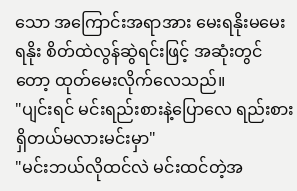သော အကြောင်းအရာအား မေးရနိုးမမေးရနိုး စိတ်ထဲလွန်ဆွဲရင်းဖြင့် အဆုံးတွင်တော့ ထုတ်မေးလိုက်လေသည်။
"ပျင်းရင် မင်းရည်းစားနဲ့ပြောလေ ရည်းစားရှိတယ်မလားမင်းမှာ"
"မင်းဘယ်လိုထင်လဲ မင်းထင်တဲ့အ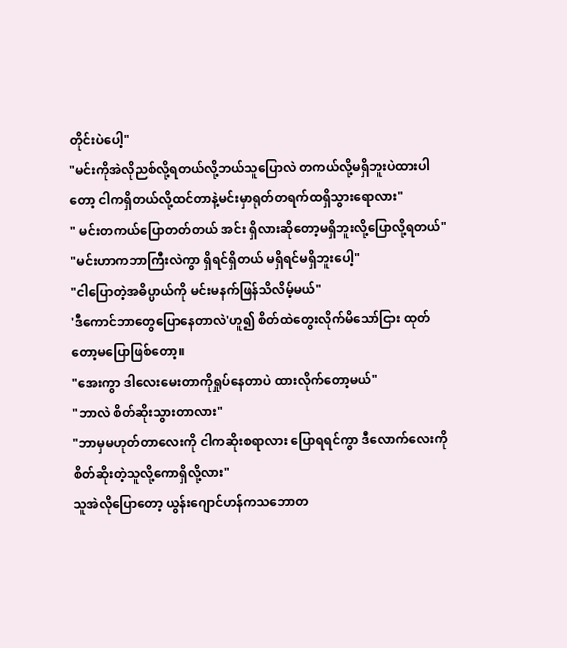တိုင်းပဲပေါ့"
"မင်းကိုအဲလိုညစ်လို့ရတယ်လို့ဘယ်သူပြောလဲ တကယ်လို့မရှိဘူးပဲထားပါတော့ ငါကရှိတယ်လို့ထင်တာနဲ့မင်းမှာရုတ်တရက်ထရှိသွားရောလား"
" မင်းတကယ်ပြောတတ်တယ် အင်း ရှိလားဆိုတော့မရှိဘူးလို့ပြောလို့ရတယ်"
"မင်းဟာကဘာကြီးလဲကွာ ရှိရင်ရှိတယ် မရှိရင်မရှိဘူးပေါ့"
"ငါပြောတဲ့အဓိပ္ပာယ်ကို မင်းမနက်ဖြန်သိလိမ့်မယ်"
'ဒီကောင်ဘာတွေပြောနေတာလဲ'ဟူ၍ စိတ်ထဲတွေးလိုက်မိသော်ငြား ထုတ်တော့မပြောဖြစ်တော့။
"အေးကွာ ဒါလေးမေးတာကိုရှုပ်နေတာပဲ ထားလိုက်တော့မယ်"
"ဘာလဲ စိတ်ဆိုးသွားတာလား"
"ဘာမှမဟုတ်တာလေးကို ငါကဆိုးစရာလား ပြောရရင်ကွာ ဒီလောက်လေးကိုစိတ်ဆိုးတဲ့သူလို့ကောရှိလို့လား"
သူအဲလိုပြောတော့ ယွန်းဂျောင်ဟန်ကသဘောတ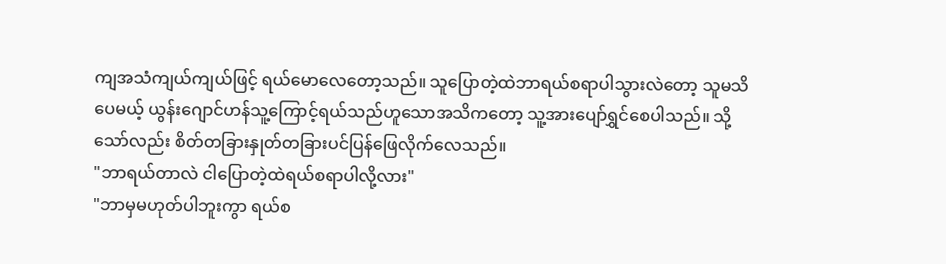ကျအသံကျယ်ကျယ်ဖြင့် ရယ်မောလေတော့သည်။ သူပြောတဲ့ထဲဘာရယ်စရာပါသွားလဲတော့ သူမသိပေမယ့် ယွန်းဂျောင်ဟန်သူ့ကြောင့်ရယ်သည်ဟူသောအသိကတော့ သူ့အားပျော်ရွှင်စေပါသည်။ သို့သော်လည်း စိတ်တခြားနှုတ်တခြားပင်ပြန်ဖြေလိုက်လေသည်။
"ဘာရယ်တာလဲ ငါပြောတဲ့ထဲရယ်စရာပါလို့လား"
"ဘာမှမဟုတ်ပါဘူးကွာ ရယ်စ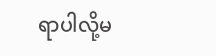ရာပါလို့မ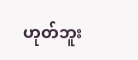ဟုတ်ဘူး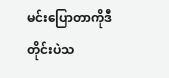မင်းပြောတာကိုဒီတိုင်းပဲသ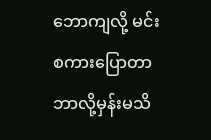ဘောကျလို့ မင်းစကားပြောတာဘာလို့မှန်းမသိ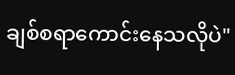ချစ်စရာကောင်းနေသလိုပဲ"